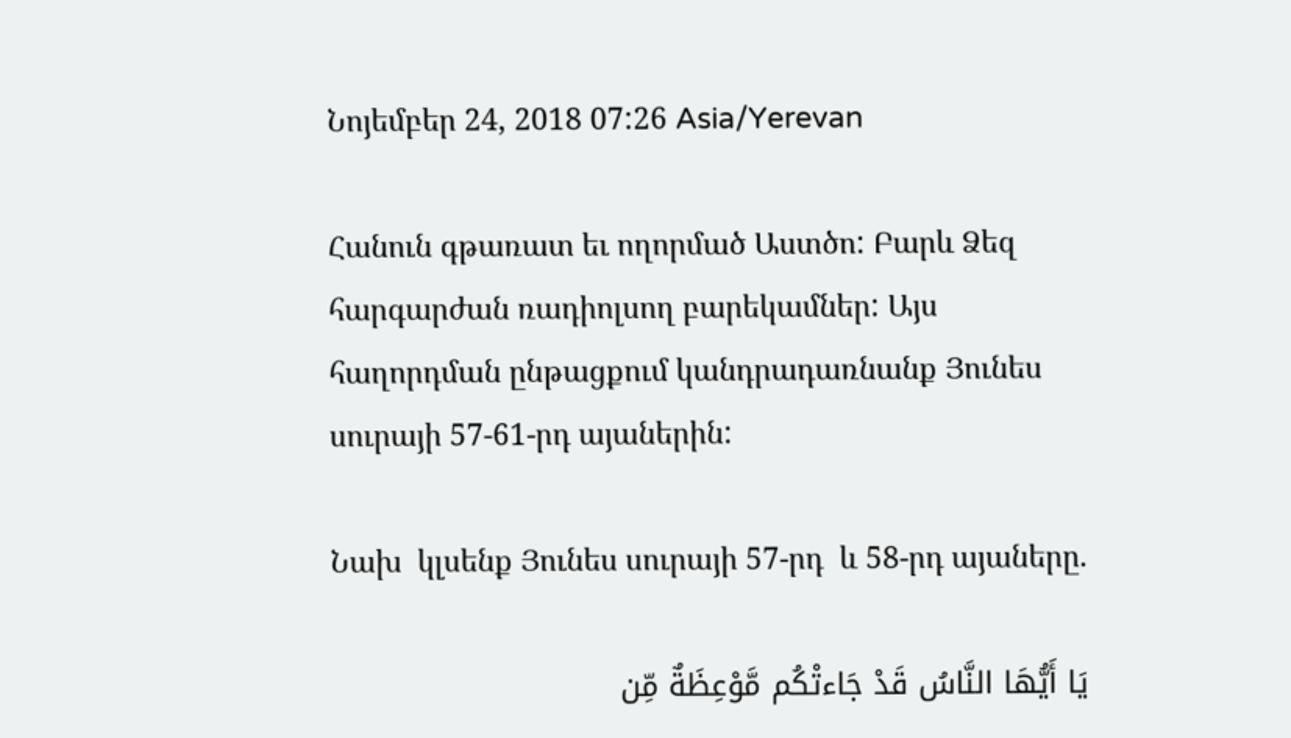Նոյեմբեր 24, 2018 07:26 Asia/Yerevan

Հանուն գթառատ եւ ողորմած Աստծո: Բարև Ձեզ հարգարժան ռադիոլսող բարեկամներ: Այս հաղորդման ընթացքում կանդրադառնանք Յունես սուրայի 57-61-րդ այաներին:

Նախ  կլսենք Յունես սուրայի 57-րդ  և 58-րդ այաները.

يَا أَيُّهَا النَّاسُ قَدْ جَاءتْكُم مَّوْعِظَةٌ مِّن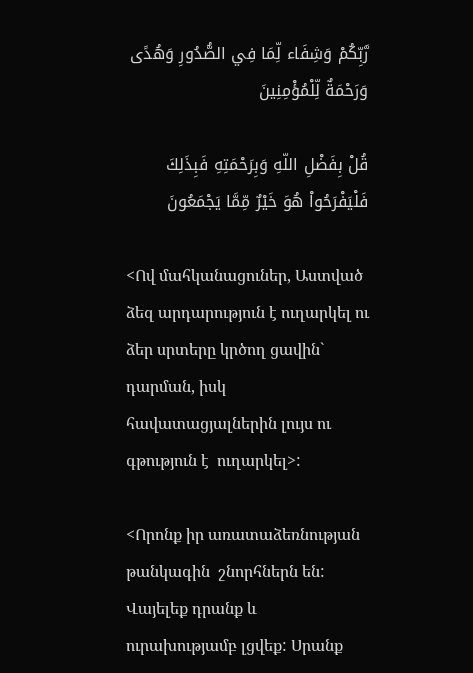رَّبِّكُمْ وَشِفَاء لِّمَا فِي الصُّدُورِ وَهُدًى وَرَحْمَةٌ لِّلْمُؤْمِنِينَ

قُلْ بِفَضْلِ اللّهِ وَبِرَحْمَتِهِ فَبِذَلِكَ فَلْيَفْرَحُواْ هُوَ خَيْرٌ مِّمَّا يَجْمَعُونَ

<Ով մահկանացուներ, Աստված ձեզ արդարություն է ուղարկել ու ձեր սրտերը կրծող ցավին` դարման, իսկ հավատացյալներին լույս ու գթություն է  ուղարկել>:

<Որոնք իր առատաձեռնության թանկագին  շնորհներն են: Վայելեք դրանք և ուրախությամբ լցվեք: Սրանք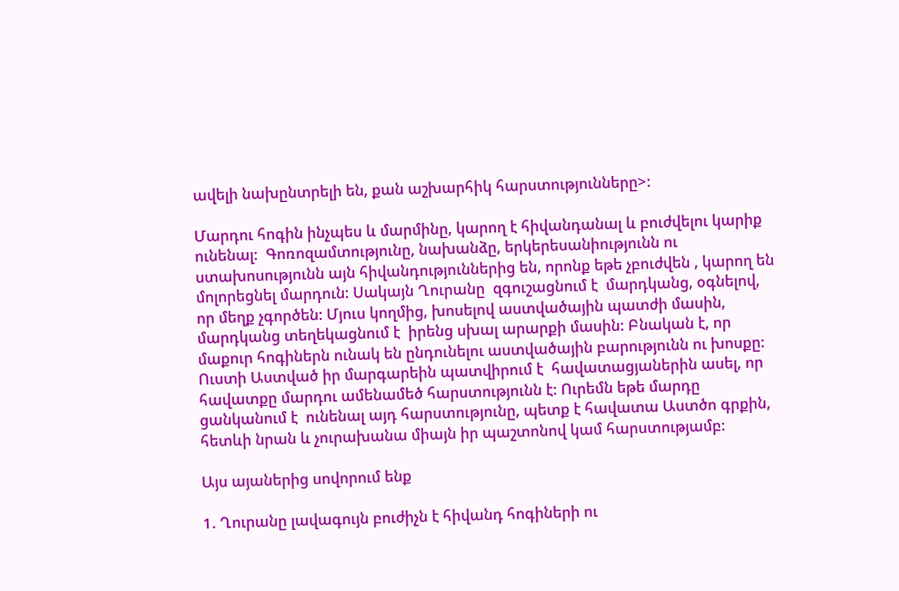ավելի նախընտրելի են, քան աշխարհիկ հարստությունները>:

Մարդու հոգին ինչպես և մարմինը, կարող է հիվանդանալ և բուժվելու կարիք ունենալ:  Գոռոզամտությունը, նախանձը, երկերեսանիությունն ու ստախոսությունն այն հիվանդություններից են, որոնք եթե չբուժվեն , կարող են մոլորեցնել մարդուն: Սակայն Ղուրանը  զգուշացնում է  մարդկանց, օգնելով, որ մեղք չգործեն: Մյուս կողմից, խոսելով աստվածային պատժի մասին, մարդկանց տեղեկացնում է  իրենց սխալ արարքի մասին: Բնական է, որ մաքուր հոգիներն ունակ են ընդունելու աստվածային բարությունն ու խոսքը: Ուստի Աստված իր մարգարեին պատվիրում է  հավատացյաներին ասել, որ հավատքը մարդու ամենամեծ հարստությունն է: Ուրեմն եթե մարդը ցանկանում է  ունենալ այդ հարստությունը, պետք է հավատա Աստծո գրքին, հետևի նրան և չուրախանա միայն իր պաշտոնով կամ հարստությամբ:

Այս այաներից սովորում ենք

1. Ղուրանը լավագույն բուժիչն է հիվանդ հոգիների ու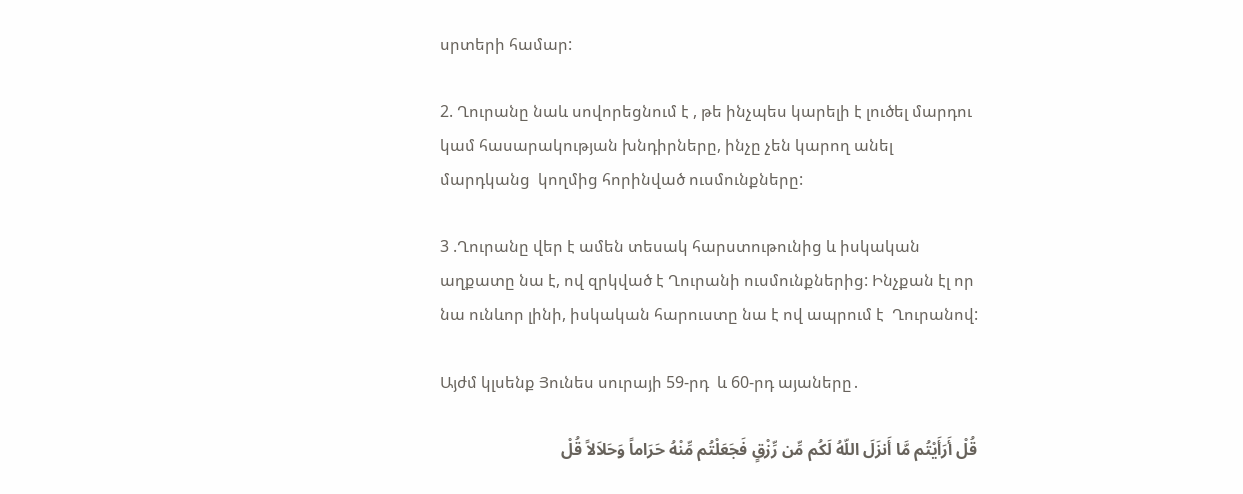սրտերի համար:

2. Ղուրանը նաև սովորեցնում է , թե ինչպես կարելի է լուծել մարդու կամ հասարակության խնդիրները, ինչը չեն կարող անել մարդկանց  կողմից հորինված ուսմունքները:

3 .Ղուրանը վեր է ամեն տեսակ հարստութունից և իսկական աղքատը նա է, ով զրկված է Ղուրանի ուսմունքներից: Ինչքան էլ որ նա ունևոր լինի, իսկական հարուստը նա է ով ապրում է  Ղուրանով:

Այժմ կլսենք Յունես սուրայի 59-րդ  և 60-րդ այաները․

قُلْ أَرَأَيْتُم مَّا أَنزَلَ اللّهُ لَكُم مِّن رِّزْقٍ فَجَعَلْتُم مِّنْهُ حَرَاماً وَحَلاَلاً قُلْ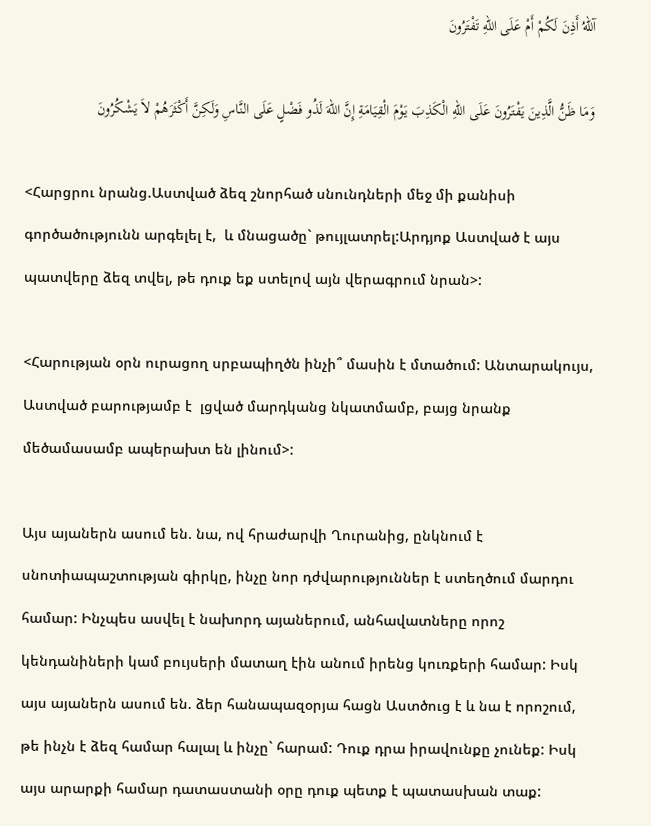آللّهُ أَذِنَ لَكُمْ أَمْ عَلَى اللّهِ تَفْتَرُونَ

وَمَا ظَنُّ الَّذِينَ يَفْتَرُونَ عَلَى اللّهِ الْكَذِبَ يَوْمَ الْقِيَامَةِ إِنَّ اللّهَ لَذُو فَضْلٍ عَلَى النَّاسِ وَلَكِنَّ أَكْثَرَهُمْ لاَ يَشْكُرُونَ

<Հարցրու նրանց.Աստված ձեզ շնորհած սնունդների մեջ մի քանիսի գործածությունն արգելել է,  և մնացածը` թույլատրել:Արդյոք Աստված է այս պատվերը ձեզ տվել, թե դուք եք ստելով այն վերագրում նրան>:

<Հարության օրն ուրացող սրբապիղծն ինչի՞ մասին է մտածում: Անտարակույս, Աստված բարությամբ է  լցված մարդկանց նկատմամբ, բայց նրանք մեծամասամբ ապերախտ են լինում>:

Այս այաներն ասում են. նա, ով հրաժարվի Ղուրանից, ընկնում է  սնոտիապաշտության գիրկը, ինչը նոր դժվարություններ է ստեղծում մարդու համար: Ինչպես ասվել է նախորդ այաներում, անհավատները որոշ կենդանիների կամ բույսերի մատաղ էին անում իրենց կուռքերի համար: Իսկ այս այաներն ասում են. ձեր հանապազօրյա հացն Աստծուց է և նա է որոշում, թե ինչն է ձեզ համար հալալ և ինչը` հարամ: Դուք դրա իրավունքը չունեք: Իսկ այս արարքի համար դատաստանի օրը դուք պետք է պատասխան տաք: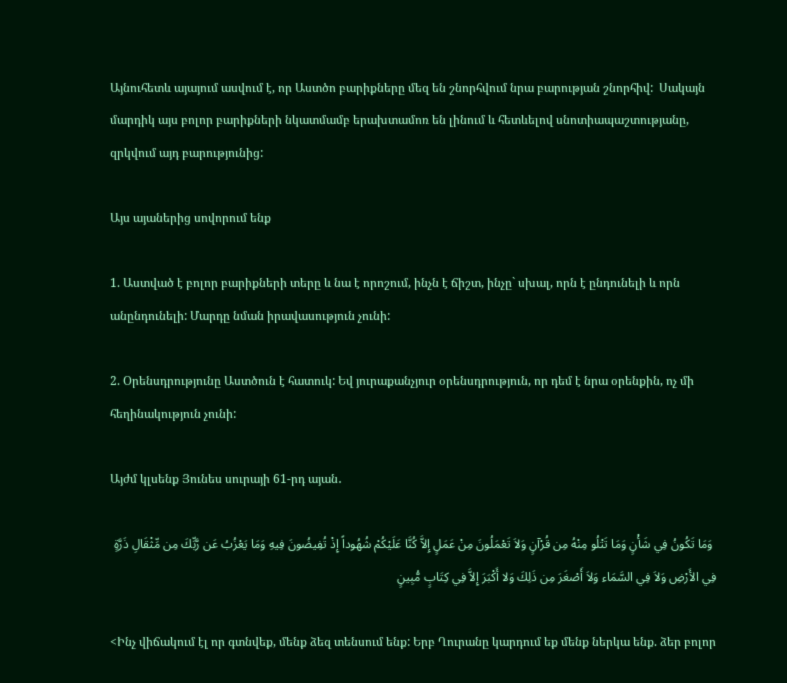Այնուհետև այայում ասվում է, որ Աստծո բարիքները մեզ են շնորհվում նրա բարության շնորհիվ:  Սակայն մարդիկ այս բոլոր բարիքների նկատմամբ երախտամոռ են լինում և հետևելով սնոտիապաշտությանը, զրկվում այդ բարությունից:

Այս այաներից սովորում ենք

1. Աստված է բոլոր բարիքների տերը և նա է որոշում, ինչն է ճիշտ, ինչը` սխալ, որն է ընդունելի և որն անընդունելի: Մարդը նման իրավասություն չունի:

2. Օրենսդրությունը Աստծուն է հատուկ: Եվ յուրաքանչյուր օրենսդրություն, որ դեմ է նրա օրենքին, ոչ մի հեղինակություն չունի:

Այժմ կլսենք Յունես սուրայի 61-րդ այան․

 وَمَا تَكُونُ فِي شَأْنٍ وَمَا تَتْلُو مِنْهُ مِن قُرْآنٍ وَلاَ تَعْمَلُونَ مِنْ عَمَلٍ إِلاَّ كُنَّا عَلَيْكُمْ شُهُوداً إِذْ تُفِيضُونَ فِيهِ وَمَا يَعْزُبُ عَن رَّبِّكَ مِن مِّثْقَالِ ذَرَّةٍ فِي الأَرْضِ وَلاَ فِي السَّمَاء وَلاَ أَصْغَرَ مِن ذَلِكَ وَلا أَكْبَرَ إِلاَّ فِي كِتَابٍ مُّبِينٍ

<Ինչ վիճակում էլ որ գտնվեք, մենք ձեզ տենսում ենք: Երբ Ղուրանը կարդում եք մենք ներկա ենք. ձեր բոլոր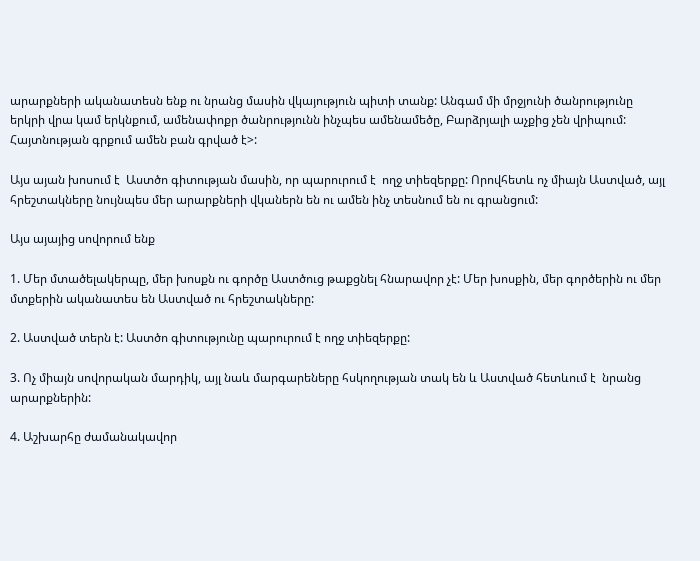արարքների ականատեսն ենք ու նրանց մասին վկայություն պիտի տանք: Անգամ մի մրջյունի ծանրությունը երկրի վրա կամ երկնքում, ամենափոքր ծանրությունն ինչպես ամենամեծը, Բարձրյալի աչքից չեն վրիպում: Հայտնության գրքում ամեն բան գրված է>:

Այս այան խոսում է  Աստծո գիտության մասին, որ պարուրում է  ողջ տիեզերքը: Որովհետև ոչ միայն Աստված, այլ հրեշտակները նույնպես մեր արարքների վկաներն են ու ամեն ինչ տեսնում են ու գրանցում:

Այս այայից սովորում ենք

1. Մեր մտածելակերպը, մեր խոսքն ու գործը Աստծուց թաքցնել հնարավոր չէ: Մեր խոսքին, մեր գործերին ու մեր մտքերին ականատես են Աստված ու հրեշտակները:

2. Աստված տերն է: Աստծո գիտությունը պարուրում է ողջ տիեզերքը:

3. Ոչ միայն սովորական մարդիկ, այլ նաև մարգարեները հսկողության տակ են և Աստված հետևում է  նրանց արարքներին:

4. Աշխարհը ժամանակավոր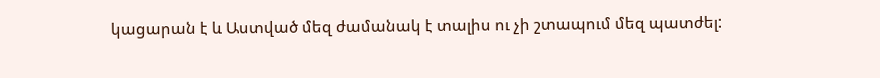կացարան է և Աստված մեզ ժամանակ է տալիս ու չի շտապում մեզ պատժել: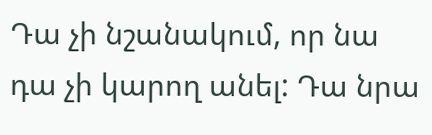Դա չի նշանակում, որ նա դա չի կարող անել: Դա նրա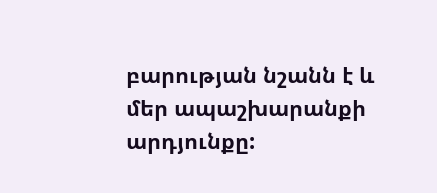բարության նշանն է և մեր ապաշխարանքի արդյունքը: